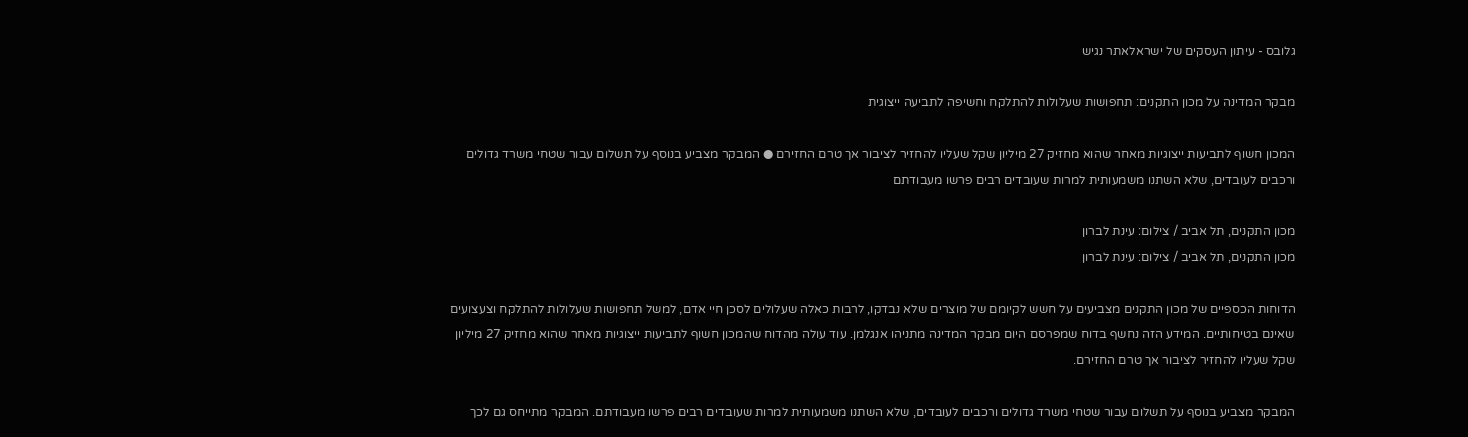גלובס - עיתון העסקים של ישראלאתר נגיש

מבקר המדינה על מכון התקנים: תחפושות שעלולות להתלקח וחשיפה לתביעה ייצוגית

המכון חשוף לתביעות ייצוגיות מאחר שהוא מחזיק 27 מיליון שקל שעליו להחזיר לציבור אך טרם החזירם ● המבקר מצביע בנוסף על תשלום עבור שטחי משרד גדולים ורכבים לעובדים, שלא השתנו משמעותית למרות שעובדים רבים פרשו מעבודתם

מכון התקנים, תל אביב / צילום: עינת לברון
מכון התקנים, תל אביב / צילום: עינת לברון

הדוחות הכספיים של מכון התקנים מצביעים על חשש לקיומם של מוצרים שלא נבדקו, לרבות כאלה שעלולים לסכן חיי אדם, למשל תחפושות שעלולות להתלקח וצעצועים שאינם בטיחותיים. המידע הזה נחשף בדוח שמפרסם היום מבקר המדינה מתניהו אנגלמן. עוד עולה מהדוח שהמכון חשוף לתביעות ייצוגיות מאחר שהוא מחזיק 27 מיליון שקל שעליו להחזיר לציבור אך טרם החזירם.

המבקר מצביע בנוסף על תשלום עבור שטחי משרד גדולים ורכבים לעובדים, שלא השתנו משמעותית למרות שעובדים רבים פרשו מעבודתם. המבקר מתייחס גם לכך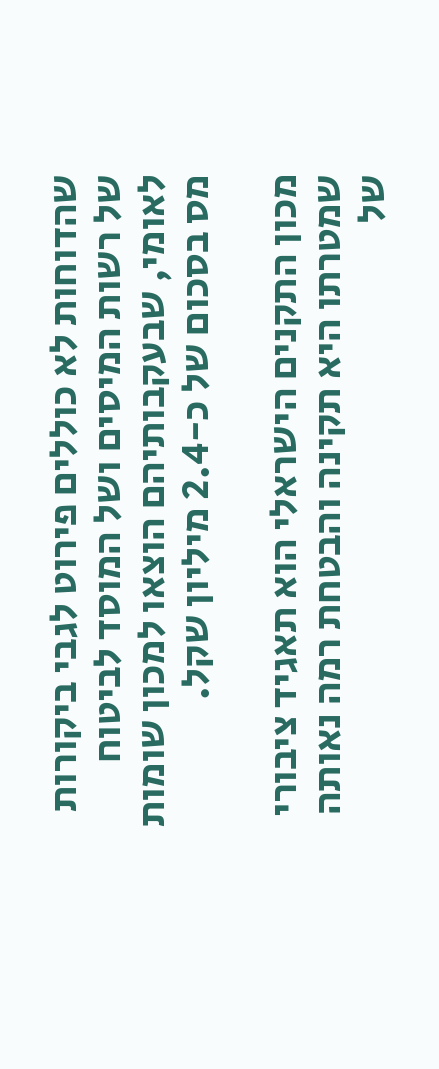שהדוחות לא כוללים פירוט לגבי ביקורות של רשות המיסים ושל המוסד לביטוח לאומי, שבעקבותיהם הוצאו למכון שומות מס בסכום של כ-2.4 מיליון שקל.

מכון התקנים הישראלי הוא תאגיד ציבורי שמטרתו היא תקינה והבטחת רמה נאותה של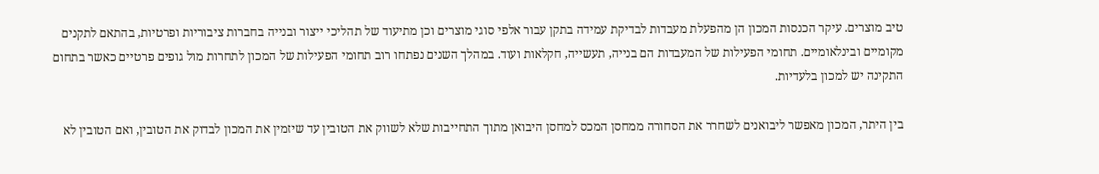טיב מוצרים. עיקר הכנסות המכון הן מהפעלת מעבדות לבדיקת עמידה בתקן עבור אלפי סוגי מוצרים וכן מתיעוד של תהליכי ייצור ובנייה בחברות ציבוריות ופרטיות, בהתאם לתקנים מקומיים ובינלאומיים. תחומי הפעילות של המעבדות הם בנייה, תעשייה, חקלאות ועוד. במהלך השנים נפתחו רוב תחומי הפעילות של המכון לתחרות מול גופים פרטיים כאשר בתחום התקינה יש למכון בלעדיות.

בין היתר, המכון מאפשר ליבואנים לשחרר את הסחורה ממחסן המכס למחסן היבואן מתוך התחייבות שלא לשווק את הטובין עד שיזמין את המכון לבדוק את הטובין, ואם הטובין לא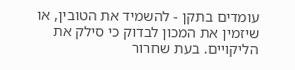עומדים בתקן - להשמיד את הטובין, או שיזמין את המכון לבדוק כי סילק את הליקויים. בעת שחרור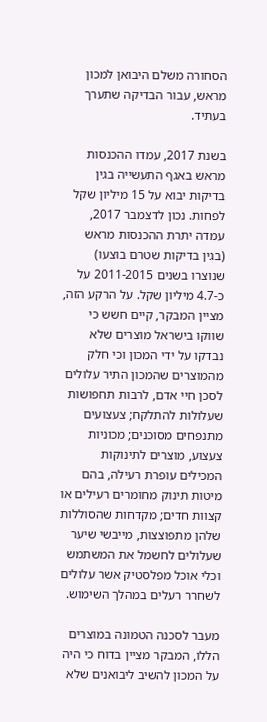הסחורה משלם היבואן למכון מראש, עבור הבדיקה שתערך בעתיד.

בשנת 2017, עמדו ההכנסות מראש באגף התעשייה בגין בדיקות יבוא על 15 מיליון שקל לפחות. נכון לדצמבר 2017, עמדה יתרת ההכנסות מראש (בגין בדיקות שטרם בוצעו) שנוצרו בשנים 2011-2015 על כ-4.7 מיליון שקל. על הרקע הזה, מציין המבקר, קיים חשש כי שווקו בישראל מוצרים שלא נבדקו על ידי המכון וכי חלק מהמוצרים שהמכון התיר עלולים לסכן חיי אדם, לרבות תחפושות שעלולות להתלקח; צעצועים מתנפחים מסוכנים; מכוניות צעצוע, מוצרים לתינוקות המכילים עופרת רעילה, בהם מיטות תינוק מחומרים רעילים או קצוות חדים; מקדחות שהסוללות שלהן מתפוצצות, מייבשי שיער שעלולים לחשמל את המשתמש וכלי אוכל מפלסטיק אשר עלולים לשחרר רעלים במהלך השימוש.

מעבר לסכנה הטמונה במוצרים הללו, המבקר מציין בדוח כי היה על המכון להשיב ליבואנים שלא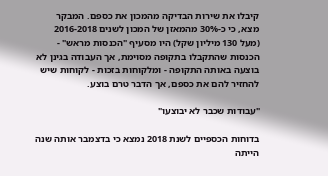קיבלו את שירות הבדיקה מהמכון את כספם. המבקר מצא, כי כ-30% מהמאזן של המכון לשנים 2016-2018 (מעל 130 מיליון שקל) היו מסעיף "הכנסות מראש" - הכנסות שהתקבלו בתקופה מסוימת, אך העבודה בגינן לא בוצעה באותה התקופה - ומלקוחות בזכות - לקוחות שיש להחזיר להם את כספם, אך הדבר טרם בוצע.

"עבודות שכבר לא יבוצעו"

בדוחות הכספיים לשנת 2018 נמצא כי בדצמבר אותה שנה הייתה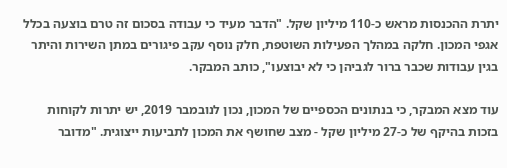יתרת ההכנסות מראש כ-110 מיליון שקל. "הדבר מעיד כי עבודה בסכום זה טרם בוצעה בכלל אגפי המכון. חלקה במהלך הפעילות השוטפת, חלק נוסף עקב פיגורים במתן השירות והיתר בגין עבודות שכבר ברור לגביהן כי לא יבוצעו", כותב המבקר.

עוד מצא המבקר, כי בנתונים הכספיים של המכון, נכון לנובמבר 2019, יש יתרות לקוחות בזכות בהיקף של כ-27 מיליון שקל - מצב שחושף את המכון לתביעות ייצוגית. "מדובר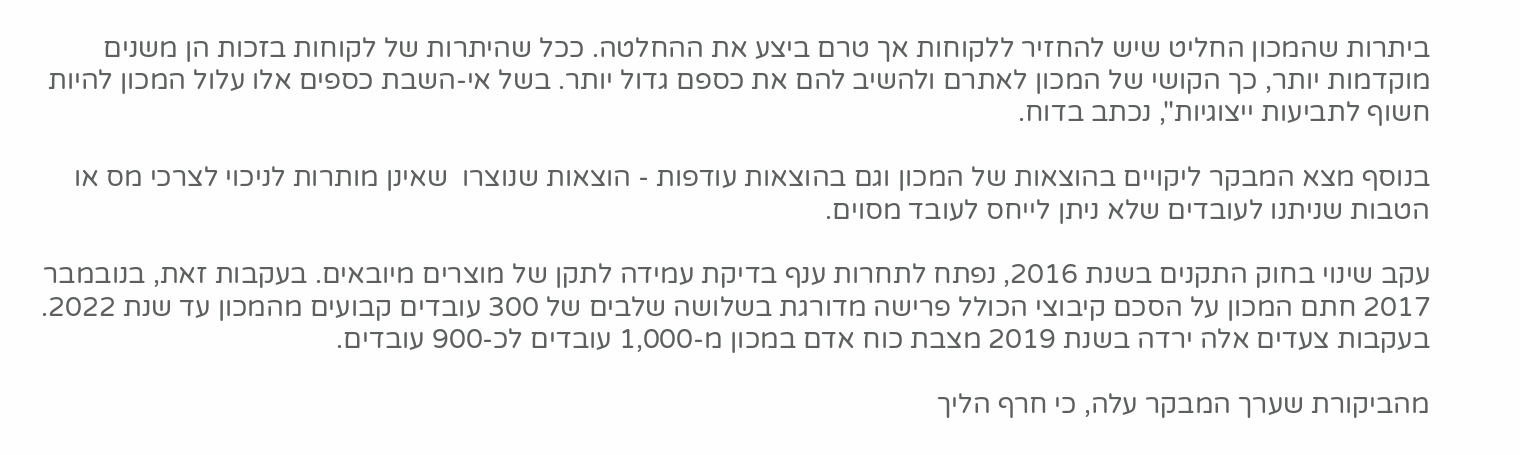ביתרות שהמכון החליט שיש להחזיר ללקוחות אך טרם ביצע את ההחלטה. ככל שהיתרות של לקוחות בזכות הן משנים מוקדמות יותר, כך הקושי של המכון לאתרם ולהשיב להם את כספם גדול יותר. בשל אי-השבת כספים אלו עלול המכון להיות חשוף לתביעות ייצוגיות", נכתב בדוח.

בנוסף מצא המבקר ליקויים בהוצאות של המכון וגם בהוצאות עודפות - הוצאות שנוצרו  שאינן מותרות לניכוי לצרכי מס או הטבות שניתנו לעובדים שלא ניתן לייחס לעובד מסוים.

עקב שינוי בחוק התקנים בשנת 2016, נפתח לתחרות ענף בדיקת עמידה לתקן של מוצרים מיובאים. בעקבות זאת, בנובמבר 2017 חתם המכון על הסכם קיבוצי הכולל פרישה מדורגת בשלושה שלבים של 300 עובדים קבועים מהמכון עד שנת 2022. בעקבות צעדים אלה ירדה בשנת 2019 מצבת כוח אדם במכון מ-1,000 עובדים לכ-900 עובדים.

מהביקורת שערך המבקר עלה, כי חרף הליך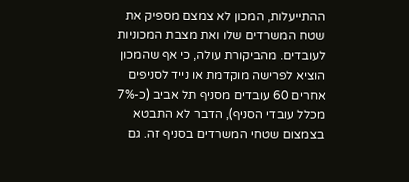ההתייעלות, המכון לא צמצם מספיק את שטח המשרדים שלו ואת מצבת המכוניות לעובדים. מהביקורת עולה, כי אף שהמכון הוציא לפרישה מוקדמת או נייד לסניפים אחרים 60 עובדים מסניף תל אביב (כ-7% מכלל עובדי הסניף), הדבר לא התבטא בצמצום שטחי המשרדים בסניף זה. גם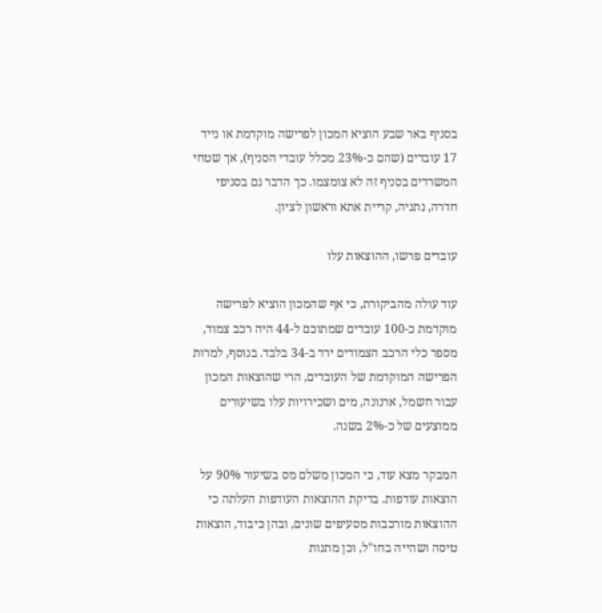בסניף באר שבע הוציא המכון לפרישה מוקדמת או נייד 17 עובדים (שהם כ-23% מכלל עובדי הסניף), אך שטחי המשרדים בסניף זה לא צומצמו. כך הדבר גם בסניפי חדרה, נתניה, קריית אתא וראשון לציון.

עובדים פרשו, ההוצאות עלו

עוד עולה מהביקורת, כי אף שהמכון הוציא לפרישה מוקדמת כ-100 עובדים שמתוכם ל-44 היה רכב צמוד, מספר כלי הרכב הצמודים ירד ב-34 בלבד. בנוסף, למרות הפרישה המוקדמת של העובדים, הרי שהוצאות המכון עבור חשמל, ארנונה, מים ושכירויות עלו בשיעורים ממוצעים של כ-2% בשנה.

המבקר מצא עוד, כי המכון משלם מס בשיעור 90% על הוצאות עודפות. בדיקת ההוצאות העודפות העלתה כי ההוצאות מורכבות מסעיפים שונים, ובהן כיבוד, הוצאות טיסה ושהייה בחו"ל, וכן מתנות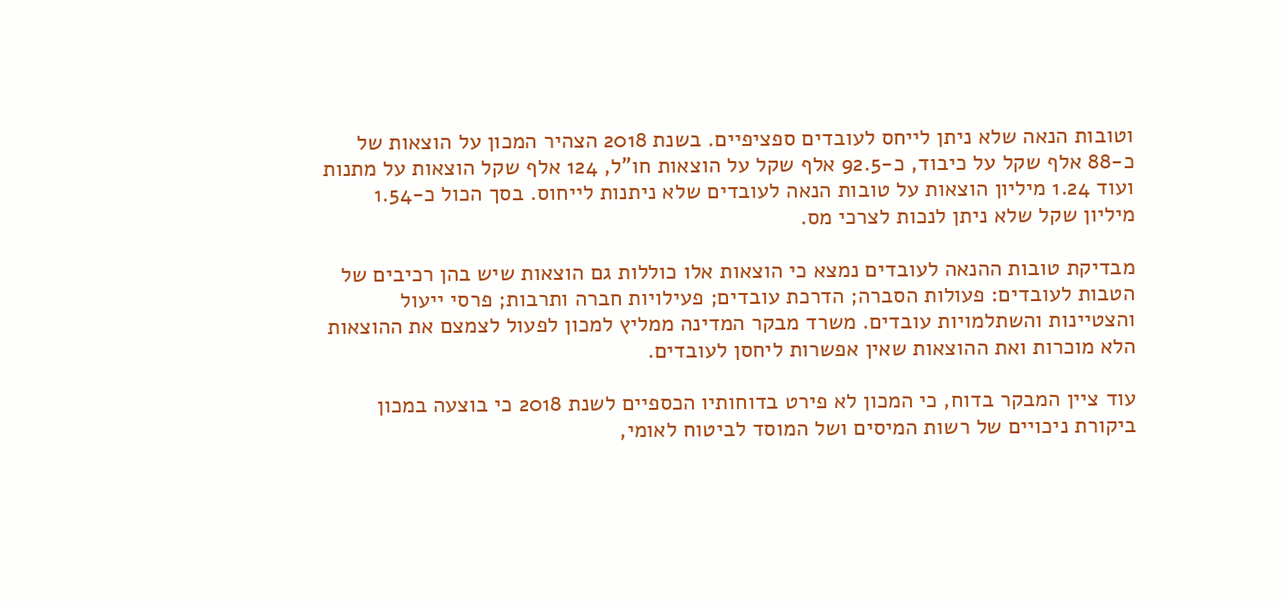וטובות הנאה שלא ניתן לייחס לעובדים ספציפיים. בשנת 2018 הצהיר המכון על הוצאות של כ-88 אלף שקל על כיבוד, כ-92.5 אלף שקל על הוצאות חו"ל, 124 אלף שקל הוצאות על מתנות ועוד 1.24 מיליון הוצאות על טובות הנאה לעובדים שלא ניתנות לייחוס. בסך הכול כ-1.54 מיליון שקל שלא ניתן לנכות לצרכי מס.

מבדיקת טובות ההנאה לעובדים נמצא כי הוצאות אלו כוללות גם הוצאות שיש בהן רכיבים של הטבות לעובדים: פעולות הסברה; הדרכת עובדים; פעילויות חברה ותרבות; פרסי ייעול והצטיינות והשתלמויות עובדים. משרד מבקר המדינה ממליץ למכון לפעול לצמצם את ההוצאות הלא מוכרות ואת ההוצאות שאין אפשרות ליחסן לעובדים.

עוד ציין המבקר בדוח, כי המכון לא פירט בדוחותיו הכספיים לשנת 2018 כי בוצעה במכון ביקורת ניכויים של רשות המיסים ושל המוסד לביטוח לאומי,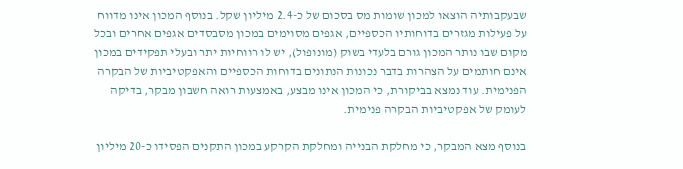שבעקבותיה הוצאו למכון שומות מס בסכום של כ-2.4 מיליון שקל. בנוסף המכון אינו מדווח על פעילות מגזרים בדוחותיו הכספיים, אגפים מסוימים במכון מסבסדים אגפים אחרים ובכל מקום שבו נותר המכון גורם בלעדי בשוק (מונופול), יש לו רווחיות יתר ובעלי תפקידים במכון אינם חותמים על הצהרות בדבר נכונות הנתונים בדוחות הכספיים והאפקטיביות של הבקרה הפנימית. עוד נמצא בביקורת, כי המכון אינו מבצע, באמצעות רואה חשבון מבקר, בדיקה לעומק של אפקטיביות הבקרה פנימית.

בנוסף מצא המבקר, כי מחלקת הבנייה ומחלקת הקרקע במכון התקנים הפסידו כ-20 מיליון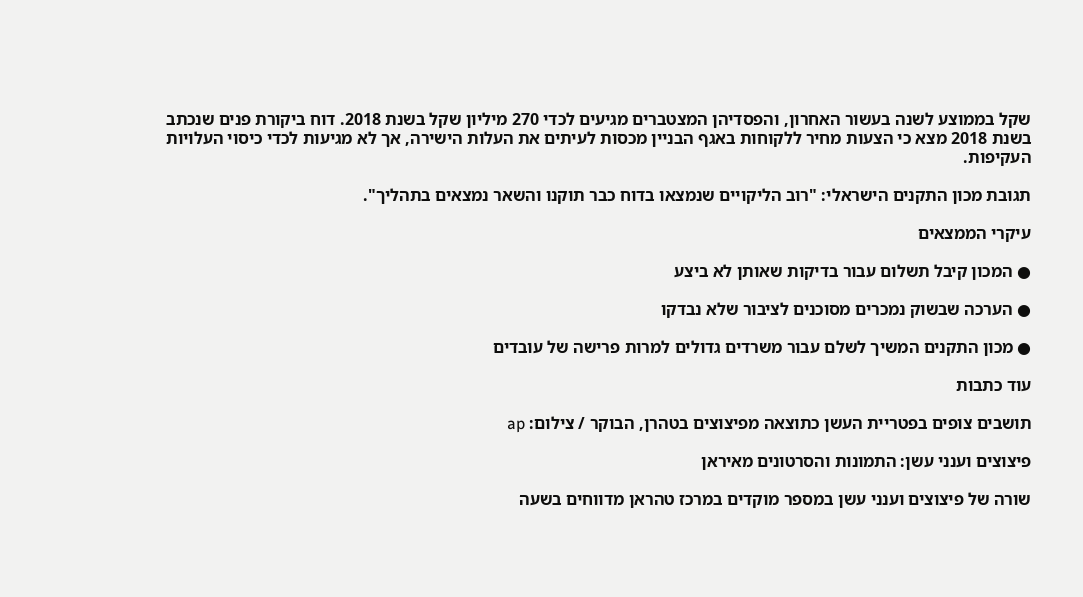שקל בממוצע לשנה בעשור האחרון, והפסדיהן המצטברים מגיעים לכדי 270 מיליון שקל בשנת 2018. דוח ביקורת פנים שנכתב בשנת 2018 מצא כי הצעות מחיר ללקוחות באגף הבניין מכסות לעיתים את העלות הישירה, אך לא מגיעות לכדי כיסוי העלויות העקיפות.

תגובת מכון התקנים הישראלי: "רוב הליקויים שנמצאו בדוח כבר תוקנו והשאר נמצאים בתהליך".

עיקרי הממצאים

● המכון קיבל תשלום עבור בדיקות שאותן לא ביצע

● הערכה שבשוק נמכרים מסוכנים לציבור שלא נבדקו

● מכון התקנים המשיך לשלם עבור משרדים גדולים למרות פרישה של עובדים

עוד כתבות

תושבים צופים בפטריית העשן כתוצאה מפיצוצים בטהרן, הבוקר / צילום: ap

פיצוצים וענני עשן: התמונות והסרטונים מאיראן

שורה של פיצוצים וענני עשן במספר מוקדים במרכז טהראן מדווחים בשעה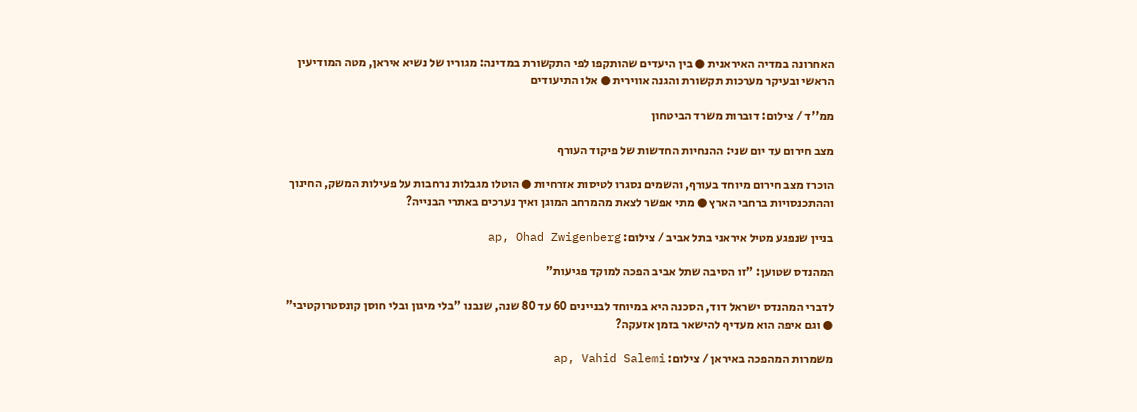האחרונה במדיה האיראנית ● בין היעדים שהותקפו לפי התקשורת במדינה: מגוריו של נשיא איראן, מטה המודיעין הראשי ובעיקר מערכות תקשורת והגנה אווירית ● אלו התיעודים

ממ''ד / צילום: דוברות משרד הביטחון

מצב חירום עד יום שני: ההנחיות החדשות של פיקוד העורף

הוכרז מצב חירום מיוחד בעורף, והשמים נסגרו לטיסות אזרחיות ● הוטלו מגבלות נרחבות על פעילות המשק, החינוך וההתכנסויות ברחבי הארץ ● מתי אפשר לצאת מהמרחב המוגן ואיך נערכים באתרי הבנייה?

בניין שנפגע מטיל איראני בתל אביב / צילום: ap, Ohad Zwigenberg

המהנדס שטוען: "זו הסיבה שתל אביב הפכה למוקד פגיעות"

לדברי המהנדס ישראל דוד, הסכנה היא במיוחד לבניינים 60 עד 80 שנה, שנבנו "בלי מיגון ובלי חוסן קונסטרוקטיבי" ● וגם איפה הוא מעדיף להישאר בזמן אזעקה?

משמרות המהפכה באיראן / צילום: ap, Vahid Salemi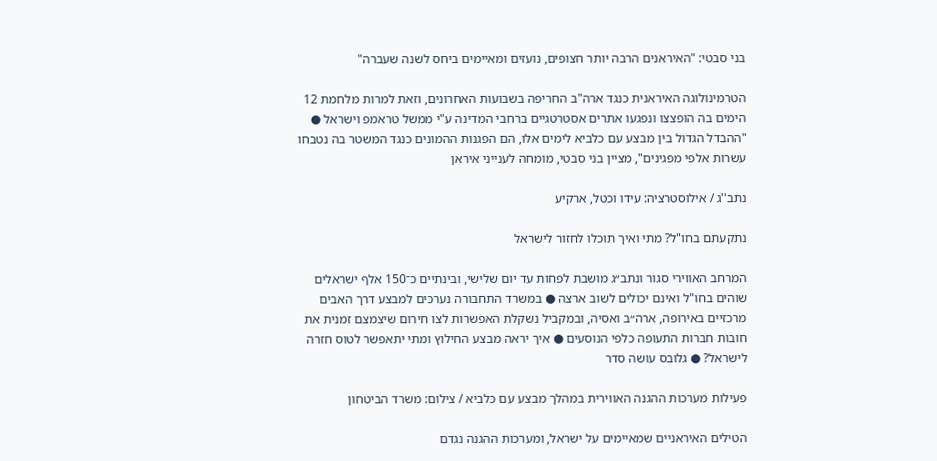בני סבטי: "האיראנים הרבה יותר חצופים, נועזים ומאיימים ביחס לשנה שעברה"

הטרמינולוגה האיראנית כנגד ארה"ב החריפה בשבועות האחרונים, וזאת למרות מלחמת 12 הימים בה הופצצו ונפגעו אתרים אסטרטגיים ברחבי המדינה ע"י ממשל טראמפ וישראל ● "ההבדל הגדול בין מבצע עם כלביא לימים אלו, הם הפגנות ההמונים כנגד המשטר בה נטבחו עשרות אלפי מפגינים", מציין בני סבטי, מומחה לענייני איראן

נתב''ג / אילוסטרציה: עידו וכטל, ארקיע

נתקעתם בחו"ל? מתי ואיך תוכלו לחזור לישראל

המרחב האווירי סגור ונתב״ג מושבת לפחות עד יום שלישי, ובינתיים כ־150 אלף ישראלים שוהים בחו"ל ואינם יכולים לשוב ארצה ● במשרד התחבורה נערכים למבצע דרך האבים מרכזיים באירופה, ארה״ב ואסיה, ובמקביל נשקלת האפשרות לצו חירום שיצמצם זמנית את חובות חברות התעופה כלפי הנוסעים ● איך יראה מבצע החילוץ ומתי יתאפשר לטוס חזרה לישראל? ● גלובס עושה סדר

פעילות מערכות ההגנה האווירית במהלך מבצע עם כלביא / צילום: משרד הביטחון

הטילים האיראניים שמאיימים על ישראל, ומערכות ההגנה נגדם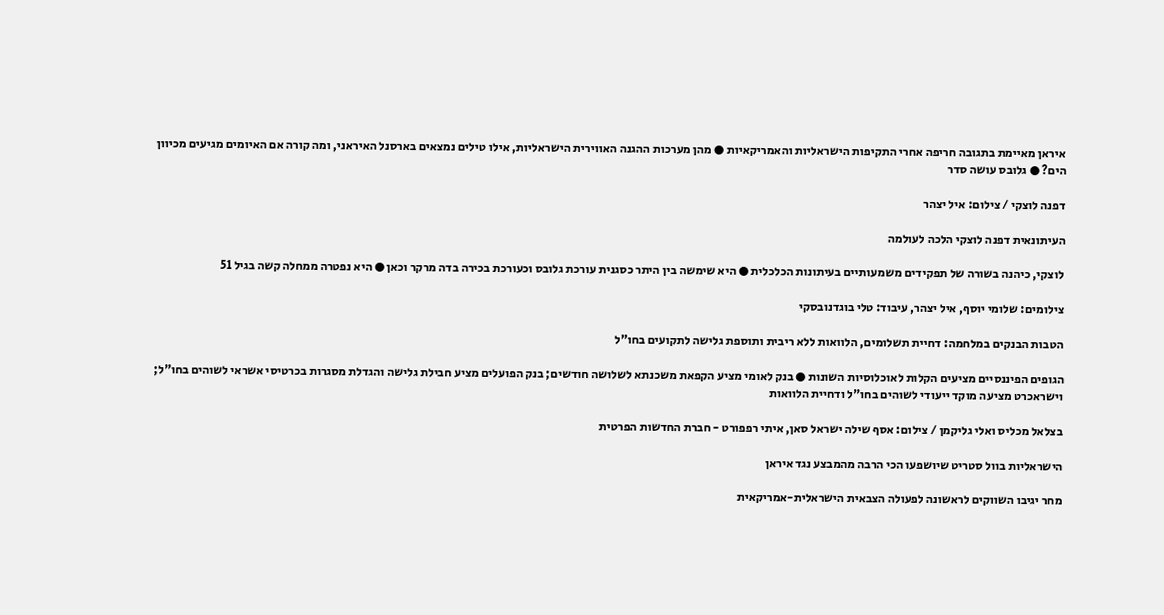איראן מאיימת בתגובה חריפה אחרי התקיפות הישראליות והאמריקאיות ● מהן מערכות ההגנה האווירית הישראליות, אילו טילים נמצאים בארסנל האיראני, ומה קורה אם האיומים מגיעים מכיוון הים? ● גלובס עושה סדר

דפנה לוצקי / צילום: איל יצהר

העיתונאית דפנה לוצקי הלכה לעולמה

לוצקי, כיהנה בשורה של תפקידים משמעותיים בעיתונות הכלכלית ● היא שימשה בין היתר כסגנית עורכת גלובס וכעורכת בכירה בדה מרקר וכאן ● היא נפטרה ממחלה קשה בגיל 51

צילומים: שלומי יוסף, איל יצהר, עיבוד: טלי בוגדנובסקי

הטבות הבנקים במלחמה: דחיית תשלומים, הלוואות ללא ריבית ותוספת גלישה לתקועים בחו"ל

הגופים הפיננסיים מציעים הקלות לאוכלוסיות השונות ● בנק לאומי מציע הקפאת משכנתא לשלושה חודשים; בנק הפועלים מציע חבילת גלישה והגדלת מסגרות בכרטיסי אשראי לשוהים בחו"ל; וישראכרט מציעה מוקד ייעודי לשוהים בחו"ל ודחיית הלוואות

בצלאל מכליס ואלי גליקמן / צילום: אסף שילה ישראל סאן, איתי רפפורט - חברת החדשות הפרטית

הישראליות בוול סטריט שיושפעו הכי הרבה מהמבצע נגד איראן

מחר יגיבו השווקים לראשונה לפעולה הצבאית הישראלית-אמריקאית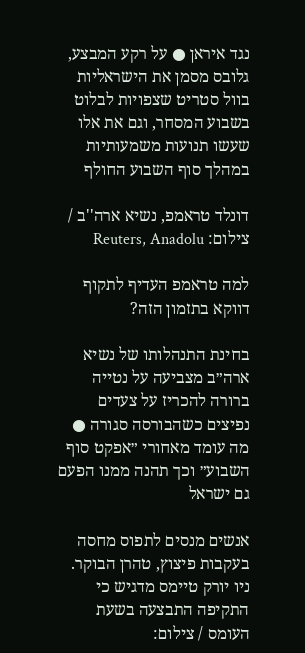נגד איראן ● על רקע המבצע, גלובס מסמן את הישראליות בוול סטריט שצפויות לבלוט בשבוע המסחר, וגם את אלו שעשו תנועות משמעותיות במהלך סוף השבוע החולף

דונלד טראמפ, נשיא ארה''ב / צילום: Reuters, Anadolu

למה טראמפ העדיף לתקוף דווקא בתזמון הזה?

בחינת התנהלותו של נשיא ארה״ב מצביעה על נטייה ברורה להכריז על צעדים נפיצים כשהבורסה סגורה ● מה עומד מאחורי ״אפקט סוף השבוע״ וכך תהנה ממנו הפעם גם ישראל

אנשים מנסים לתפוס מחסה בעקבות פיצוץ, טהרן הבוקר. ניו יורק טיימס מדגיש כי התקיפה התבצעה בשעת העומס / צילום: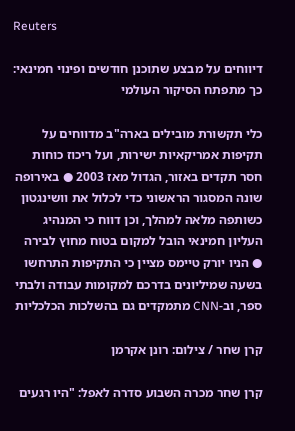Reuters

דיווחים על מבצע שתוכנן חודשים ופינוי חמינאי: כך מתפתח הסיקור העולמי

כלי תקשורת מובילים בארה"ב מדווחים על תקיפות אמריקאיות ישירות, ועל ריכוז כוחות חסר תקדים באזור, הגדול מאז 2003 ● באירופה שונה המסגור הראשוני כדי לכלול את וושינגטון כשותפה מלאה למהלך, וכן דווח כי המנהיג העליון חמינאי הובל למקום בטוח מחוץ לבירה ● הניו יורק טיימס מציין כי התקיפות התרחשו בשעה שמיליונים בדרכם למקומות עבודה ולבתי ספר, וב-CNN מתמקדים גם בהשלכות הכלכליות

קרן שחר / צילום: רונן אקרמן

קרן שחר מכרה השבוע סדרה לאפל: "היו רגעים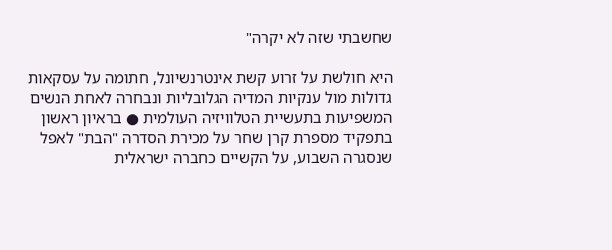שחשבתי שזה לא יקרה"

היא חולשת על זרוע קשת אינטרנשיונל, חתומה על עסקאות גדולות מול ענקיות המדיה הגלובליות ונבחרה לאחת הנשים המשפיעות בתעשיית הטלוויזיה העולמית ● בראיון ראשון בתפקיד מספרת קרן שחר על מכירת הסדרה "הבת" לאפל שנסגרה השבוע, על הקשיים כחברה ישראלית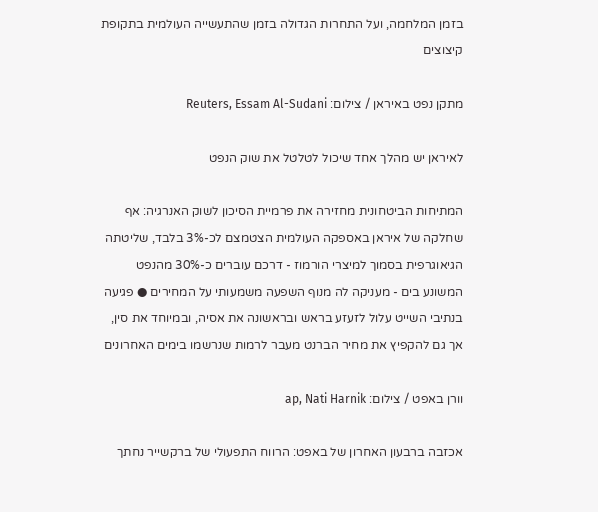בזמן המלחמה, ועל התחרות הגדולה בזמן שהתעשייה העולמית בתקופת קיצוצים

מתקן נפט באיראן / צילום: Reuters, Essam Al-Sudani

לאיראן יש מהלך אחד שיכול לטלטל את שוק הנפט

המתיחות הביטחונית מחזירה את פרמיית הסיכון לשוק האנרגיה: אף שחלקה של איראן באספקה העולמית הצטמצם לכ-3% בלבד, שליטתה הגיאוגרפית בסמוך למיצרי הורמוז - דרכם עוברים כ-30% מהנפט המשונע בים - מעניקה לה מנוף השפעה משמעותי על המחירים ● פגיעה בנתיבי השייט עלול לזעזע בראש ובראשונה את אסיה, ובמיוחד את סין, אך גם להקפיץ את מחיר הברנט מעבר לרמות שנרשמו בימים האחרונים

וורן באפט / צילום: ap, Nati Harnik

אכזבה ברבעון האחרון של באפט: הרווח התפעולי של ברקשייר נחתך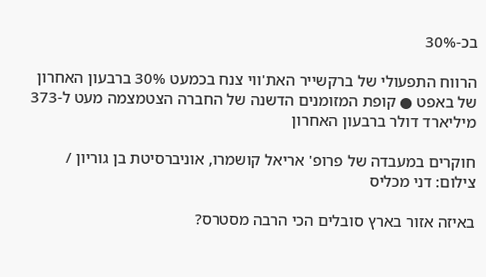בכ-30%

הרווח התפעולי של ברקשייר האת'ווי צנח בכמעט 30% ברבעון האחרון של באפט ● קופת המזומנים הדשנה של החברה הצטמצמה מעט ל-373 מיליארד דולר ברבעון האחרון

חוקרים במעבדה של פרופ' אריאל קושמרו, אוניברסיטת בן גוריון / צילום: דני מכליס

באיזה אזור בארץ סובלים הכי הרבה מסטרס?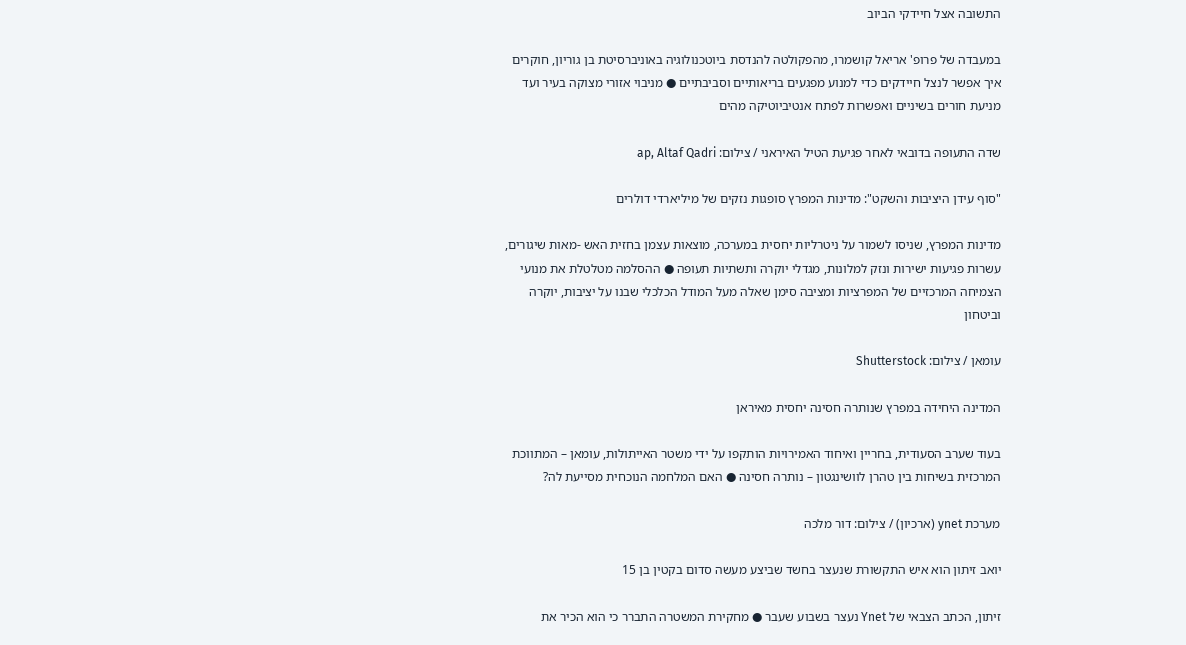התשובה אצל חיידקי הביוב

במעבדה של פרופ' אריאל קושמרו, מהפקולטה להנדסת ביוטכנולוגיה באוניברסיטת בן גוריון, חוקרים איך אפשר לנצל חיידקים כדי למנוע מפגעים בריאותיים וסביבתיים ● מניבוי אזורי מצוקה בעיר ועד מניעת חורים בשיניים ואפשרות לפתח אנטיביוטיקה מהים

שדה התעופה בדובאי לאחר פגיעת הטיל האיראני / צילום: ap, Altaf Qadri

"סוף עידן היציבות והשקט": מדינות המפרץ סופגות נזקים של מיליארדי דולרים

מדינות המפרץ, שניסו לשמור על ניטרליות יחסית במערכה, מוצאות עצמן בחזית האש -מאות שיגורים, עשרות פגיעות ישירות ונזק למלונות, מגדלי יוקרה ותשתיות תעופה ● ההסלמה מטלטלת את מנועי הצמיחה המרכזיים של המפרציות ומציבה סימן שאלה מעל המודל הכלכלי שבנו על יציבות, יוקרה וביטחון

עומאן / צילום: Shutterstock

המדינה היחידה במפרץ שנותרה חסינה יחסית מאיראן

בעוד שערב הסעודית, בחריין ואיחוד האמירויות הותקפו על ידי משטר האייתולות, עומאן – המתווכת המרכזית בשיחות בין טהרן לוושינגטון – נותרה חסינה ● האם המלחמה הנוכחית מסייעת לה?

מערכת ynet (ארכיון) / צילום: דור מלכה

יואב זיתון הוא איש התקשורת שנעצר בחשד שביצע מעשה סדום בקטין בן 15

זיתון, הכתב הצבאי של Ynet נעצר בשבוע שעבר ● מחקירת המשטרה התברר כי הוא הכיר את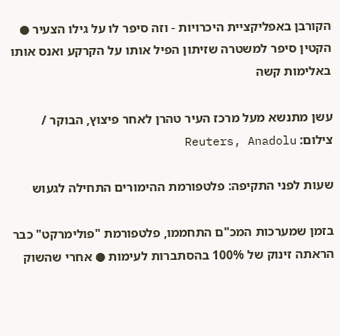הקורבן באפליקציית היכרויות - וזה סיפר לו על גילו הצעיר ● הקטין סיפר למשטרה שזיתון הפיל אותו על הקרקע ואנס אותו באלימות קשה

עשן מתנשא מעל מרכז העיר טהרן לאחר פיצוץ, הבוקר / צילום: Reuters, Anadolu

שעות לפני התקיפה: פלטפורמת ההימורים התחילה לגעוש

בזמן שמערכות המכ"ם התחממו, פלטפורמת "פולימרקט" כבר הראתה זינוק של 100% בהסתברות לעימות ● אחרי שהשוק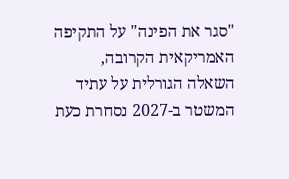"סגר את הפינה" על התקיפה האמריקאית הקרובה, השאלה הגורלית על עתיד המשטר ב-2027 נסחרת כעת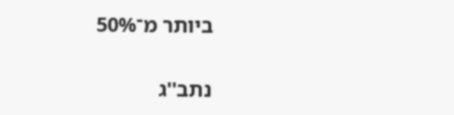ביותר מ־50%

נתב''ג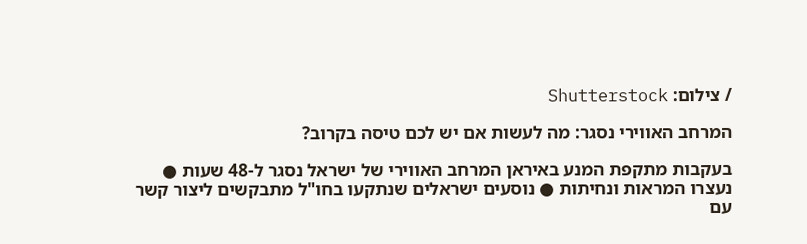/ צילום: Shutterstock

המרחב האווירי נסגר: מה לעשות אם יש לכם טיסה בקרוב?

בעקבות מתקפת המנע באיראן המרחב האווירי של ישראל נסגר ל-48 שעות ● נעצרו המראות ונחיתות ● נוסעים ישראלים שנתקעו בחו"ל מתבקשים ליצור קשר עם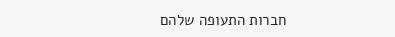חברות התעופה שלהם